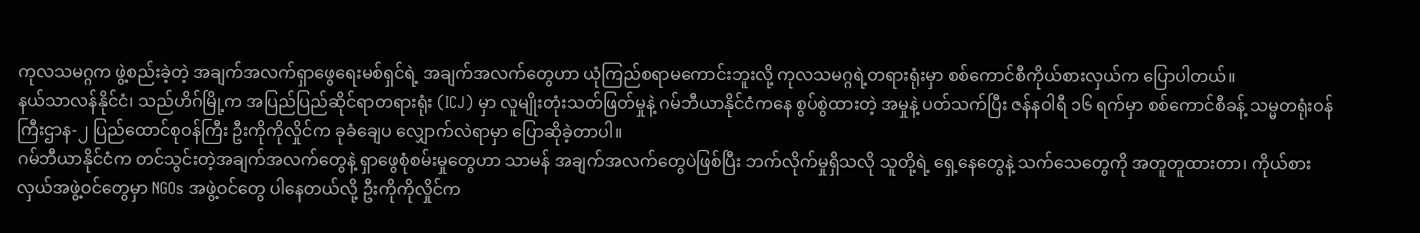ကုလသမဂ္ဂက ဖွဲ့စည်းခဲ့တဲ့ အချက်အလက်ရှာဖွေရေးမစ်ရှင်ရဲ့ အချက်အလက်တွေဟာ ယုံကြည်စရာမကောင်းဘူးလို့ ကုလသမဂ္ဂရဲ့တရားရုံးမှာ စစ်ကောင်စီကိုယ်စားလှယ်က ပြောပါတယ်။
နယ်သာလန်နိုင်ငံ၊ သည်ဟိဂ်မြို့က အပြည်ပြည်ဆိုင်ရာတရားရုံး (ICJ) မှာ လူမျိုးတုံးသတ်ဖြတ်မှုနဲ့ ဂမ်ဘီယာနိုင်ငံကနေ စွပ်စွဲထားတဲ့ အမှုနဲ့ ပတ်သက်ပြီး ဇန်နဝါရီ ၁၆ ရက်မှာ စစ်ကောင်စီခန့် သမ္မတရုံးဝန်ကြီးဌာန-၂ ပြည်ထောင်စုဝန်ကြီး ဦးကိုကိုလှိုင်က ခုခံချေပ လျှောက်လဲရာမှာ ပြောဆိုခဲ့တာပါ။
ဂမ်ဘီယာနိုင်ငံက တင်သွင်းတဲ့အချက်အလက်တွေနဲ့ ရှာဖွေစုံစမ်းမှုတွေဟာ သာမန် အချက်အလက်တွေပဲဖြစ်ပြီး ဘက်လိုက်မှုရှိသလို သူတို့ရဲ့ ရှေ့နေတွေနဲ့ သက်သေတွေကို အတူတူထားတာ၊ ကိုယ်စားလှယ်အဖွဲ့ဝင်တွေမှာ NGOs အဖွဲ့ဝင်တွေ ပါနေတယ်လို့ ဦးကိုကိုလှိုင်က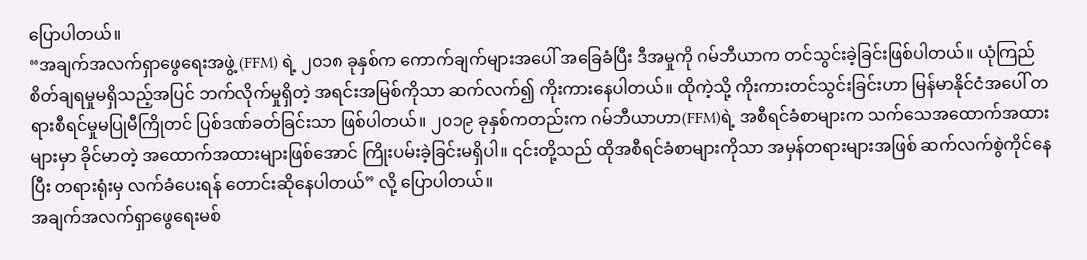ပြောပါတယ်။
“အချက်အလက်ရှာဖွေရေးအဖွဲ့ (FFM) ရဲ့ ၂၀၁၈ ခုနှစ်က ကောက်ချက်များအပေါ် အခြေခံပြီး ဒီအမှုကို ဂမ်ဘီယာက တင်သွင်းခဲ့ခြင်းဖြစ်ပါတယ်။ ယုံကြည်စိတ်ချရမှုမရှိသည့်အပြင် ဘက်လိုက်မှုရှိတဲ့ အရင်းအမြစ်ကိုသာ ဆက်လက်၍ ကိုးကားနေပါတယ်။ ထိုကဲ့သို့ ကိုးကားတင်သွင်းခြင်းဟာ မြန်မာနိုင်ငံအပေါ် တရားစီရင်မှုမပြုမီကြိုတင် ပြစ်ဒဏ်ခတ်ခြင်းသာ ဖြစ်ပါတယ်။ ၂၀၁၉ ခုနှစ်ကတည်းက ဂမ်ဘီယာဟာ(FFM)ရဲ့ အစီရင်ခံစာများက သက်သေအထောက်အထားများမှာ ခိုင်မာတဲ့ အထောက်အထားများဖြစ်အောင် ကြိုးပမ်းခဲ့ခြင်းမရှိပါ။ ၎င်းတို့သည် ထိုအစီရင်ခံစာများကိုသာ အမှန်တရားများအဖြစ် ဆက်လက်စွဲကိုင်နေပြီး တရားရုံးမှ လက်ခံပေးရန် တောင်းဆိုနေပါတယ်” လို့ ပြောပါတယ်။
အချက်အလက်ရှာဖွေရေးမစ်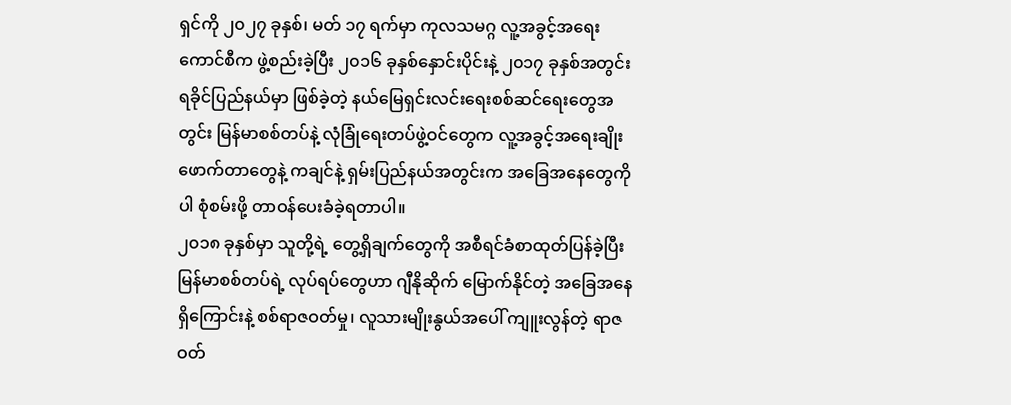ရှင်ကို ၂၀၂၇ ခုနှစ်၊ မတ် ၁၇ ရက်မှာ ကုလသမဂ္ဂ လူ့အခွင့်အရေးကောင်စီက ဖွဲ့စည်းခဲ့ပြီး ၂၀၁၆ ခုနှစ်နှောင်းပိုင်းနဲ့ ၂၀၁၇ ခုနှစ်အတွင်း ရခိုင်ပြည်နယ်မှာ ဖြစ်ခဲ့တဲ့ နယ်မြေရှင်းလင်းရေးစစ်ဆင်ရေးတွေအတွင်း မြန်မာစစ်တပ်နဲ့ လုံခြုံရေးတပ်ဖွဲ့ဝင်တွေက လူ့အခွင့်အရေးချိုးဖောက်တာတွေနဲ့ ကချင်နဲ့ ရှမ်းပြည်နယ်အတွင်းက အခြေအနေတွေကိုပါ စုံစမ်းဖို့ တာဝန်ပေးခံခဲ့ရတာပါ။
၂၀၁၈ ခုနှစ်မှာ သူတို့ရဲ့ တွေ့ရှိချက်တွေကို အစီရင်ခံစာထုတ်ပြန်ခဲ့ပြီး မြန်မာစစ်တပ်ရဲ့ လုပ်ရပ်တွေဟာ ဂျီနိုဆိုက် မြောက်နိုင်တဲ့ အခြေအနေရှိကြောင်းနဲ့ စစ်ရာဇဝတ်မှု၊ လူသားမျိုးနွယ်အပေါ် ကျူးလွန်တဲ့ ရာဇဝတ်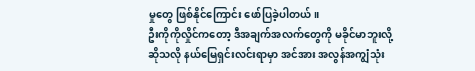မှုတွေ ဖြစ်နိုင်ကြောင်း ဖော်ပြခဲ့ပါတယ်။
ဦးကိုကိုလှိုင်ကတော့ ဒီအချက်အလက်တွေကို မခိုင်မာဘူးလို့ ဆိုသလို နယ်မြေရှင်းလင်းရာမှာ အင်အား အလွန်အကျွံသုံး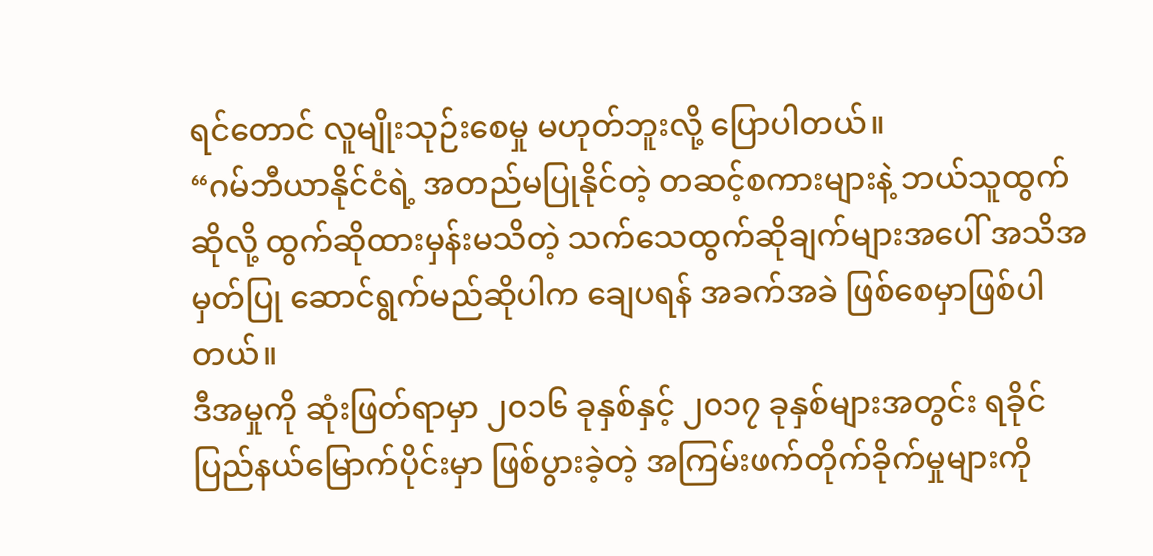ရင်တောင် လူမျိုးသုဉ်းစေမှု မဟုတ်ဘူးလို့ ပြောပါတယ်။
“ဂမ်ဘီယာနိုင်ငံရဲ့ အတည်မပြုနိုင်တဲ့ တဆင့်စကားများနဲ့ ဘယ်သူထွက်ဆိုလို့ ထွက်ဆိုထားမှန်းမသိတဲ့ သက်သေထွက်ဆိုချက်များအပေါ် အသိအမှတ်ပြု ဆောင်ရွက်မည်ဆိုပါက ချေပရန် အခက်အခဲ ဖြစ်စေမှာဖြစ်ပါတယ်။
ဒီအမှုကို ဆုံးဖြတ်ရာမှာ ၂၀၁၆ ခုနှစ်နှင့် ၂၀၁၇ ခုနှစ်များအတွင်း ရခိုင်ပြည်နယ်မြောက်ပိုင်းမှာ ဖြစ်ပွားခဲ့တဲ့ အကြမ်းဖက်တိုက်ခိုက်မှုများကို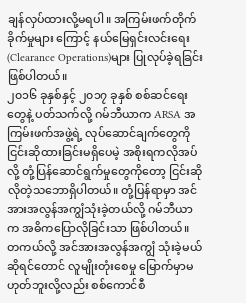ချန်လှပ်ထားလို့မရပါ။ အကြမ်းဖက်တိုက်ခိုက်မှုများ ကြောင့် နယ်မြေရှင်းလင်းရေး (Clearance Operations)များ ပြုလုပ်ခဲ့ရခြင်း ဖြစ်ပါတယ်။
၂၀၁၆ ခုနှစ်နှင့် ၂၀၁၇ ခုနှစ် စစ်ဆင်ရေးတွေနဲ့ ပတ်သက်လို့ ဂမ်ဘီယာက ARSA အကြမ်းဖက်အဖွဲ့ရဲ့ လုပ်ဆောင်ချက်တွေကို ငြင်းဆိုထားခြင်းမရှိပေမဲ့ အစိုးရကလိုအပ်လို့ တုံ့ပြန်ဆောင်ရွက်မှုတွေကိုတော့ ငြင်းဆိုလိုတဲ့သဘောရှိပါတယ်။ တုံ့ပြန်ရာမှာ အင်အားအလွန်အကျွံသုံးခဲ့တယ်လို့ ဂမ်ဘီယာက အဓိကပြောလိုခြင်းသာ ဖြစ်ပါတယ်။ တကယ်လို့ အင်အားအလွန်အကျွံ သုံးခဲ့မယ်ဆိုရင်တောင် လူမျိုးတုံးစေမှု မြောက်မှာမဟုတ်ဘူးလို့လည်း စစ်ကောင်စီ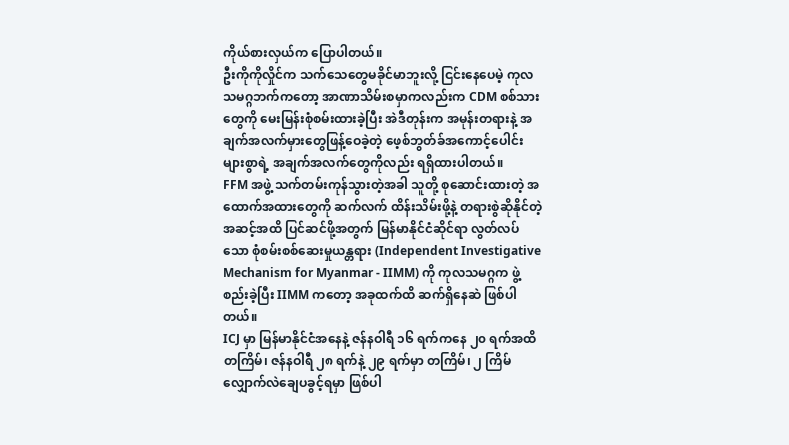ကိုယ်စားလှယ်က ပြောပါတယ်။
ဦးကိုကိုလှိုင်က သက်သေတွေမခိုင်မာဘူးလို့ ငြင်းနေပေမဲ့ ကုလသမဂ္ဂဘက်ကတော့ အာဏာသိမ်းစမှာကလည်းက CDM စစ်သားတွေကို မေးမြန်းစုံစမ်းထားခဲ့ပြီး အဲဒီတုန်းက အမုန်းတရားနဲ့ အချက်အလက်မှားတွေဖြန့်ဝေခဲ့တဲ့ ဖေ့စ်ဘွတ်ခ်အကောင့်ပေါင်းများစွာရဲ့ အချက်အလက်တွေကိုလည်း ရရှိထားပါတယ်။
FFM အဖွဲ့ သက်တမ်းကုန်သွားတဲ့အခါ သူတို့ စုဆောင်းထားတဲ့ အထောက်အထားတွေကို ဆက်လက် ထိန်းသိမ်းဖို့နဲ့ တရားစွဲဆိုနိုင်တဲ့အဆင့်အထိ ပြင်ဆင်ဖို့အတွက် မြန်မာနိုင်ငံဆိုင်ရာ လွတ်လပ်သော စုံစမ်းစစ်ဆေးမှုယန္တရား (Independent Investigative Mechanism for Myanmar - IIMM) ကို ကုလသမဂ္ဂက ဖွဲ့စည်းခဲ့ပြီး IIMM ကတော့ အခုထက်ထိ ဆက်ရှိနေဆဲ ဖြစ်ပါတယ်။
ICJ မှာ မြန်မာနိုင်ငံအနေနဲ့ ဇန်နဝါရီ ၁၆ ရက်ကနေ ၂၀ ရက်အထိ တကြိမ်၊ ဇန်နဝါရီ ၂၈ ရက်နဲ့ ၂၉ ရက်မှာ တကြိမ်၊ ၂ ကြိမ် လျှောက်လဲချေပခွင့်ရမှာ ဖြစ်ပါ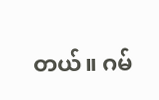တယ်။ ဂမ်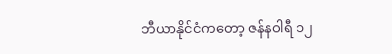ဘီယာနိုင်ငံကတော့ ဇန်နဝါရီ ၁၂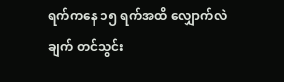ရက်ကနေ ၁၅ ရက်အထိ လျှောက်လဲချက် တင်သွင်း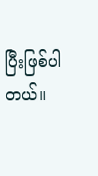ပြီးဖြစ်ပါတယ်။